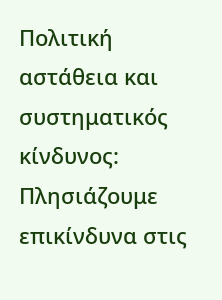Πολιτική αστάθεια και συστηματικός κίνδυνος: Πλησιάζουμε επικίνδυνα στις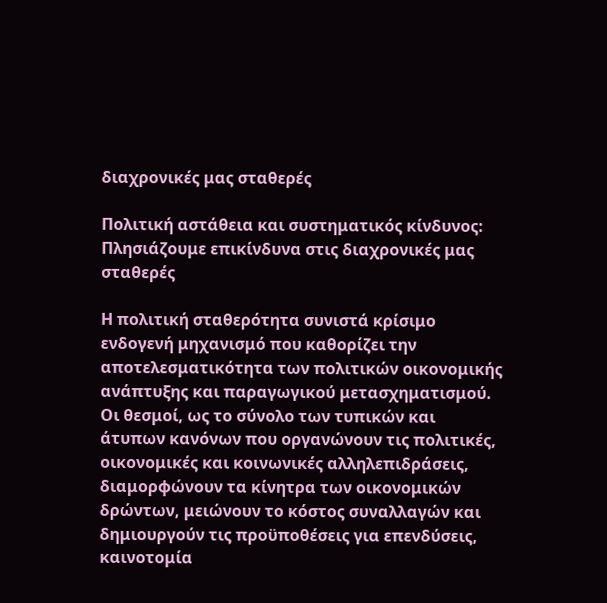διαχρονικές μας σταθερές

Πολιτική αστάθεια και συστηματικός κίνδυνος: Πλησιάζουμε επικίνδυνα στις διαχρονικές μας σταθερές

Η πολιτική σταθερότητα συνιστά κρίσιμο ενδογενή μηχανισμό που καθορίζει την αποτελεσματικότητα των πολιτικών οικονομικής ανάπτυξης και παραγωγικού μετασχηματισμού. Οι θεσμοί, ως το σύνολο των τυπικών και άτυπων κανόνων που οργανώνουν τις πολιτικές, οικονομικές και κοινωνικές αλληλεπιδράσεις, διαμορφώνουν τα κίνητρα των οικονομικών δρώντων, μειώνουν το κόστος συναλλαγών και δημιουργούν τις προϋποθέσεις για επενδύσεις, καινοτομία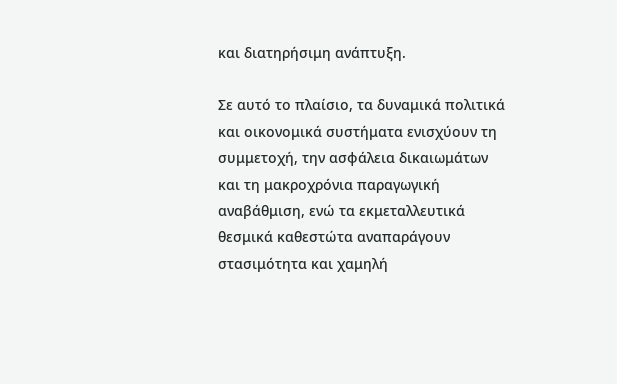και διατηρήσιμη ανάπτυξη.

Σε αυτό το πλαίσιο, τα δυναμικά πολιτικά και οικονομικά συστήματα ενισχύουν τη συμμετοχή, την ασφάλεια δικαιωμάτων και τη μακροχρόνια παραγωγική αναβάθμιση, ενώ τα εκμεταλλευτικά θεσμικά καθεστώτα αναπαράγουν στασιμότητα και χαμηλή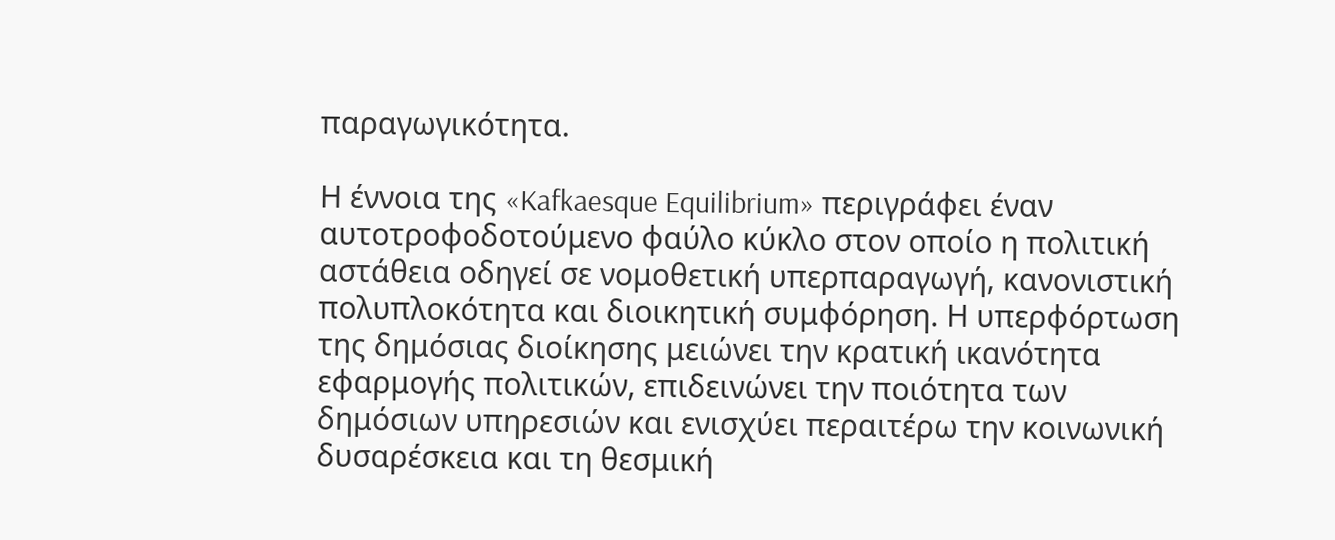παραγωγικότητα.

Η έννοια της «Kafkaesque Equilibrium» περιγράφει έναν αυτοτροφοδοτούμενο φαύλο κύκλο στον οποίο η πολιτική αστάθεια οδηγεί σε νομοθετική υπερπαραγωγή, κανονιστική πολυπλοκότητα και διοικητική συμφόρηση. Η υπερφόρτωση της δημόσιας διοίκησης μειώνει την κρατική ικανότητα εφαρμογής πολιτικών, επιδεινώνει την ποιότητα των δημόσιων υπηρεσιών και ενισχύει περαιτέρω την κοινωνική δυσαρέσκεια και τη θεσμική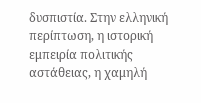δυσπιστία. Στην ελληνική περίπτωση, η ιστορική εμπειρία πολιτικής αστάθειας, η χαμηλή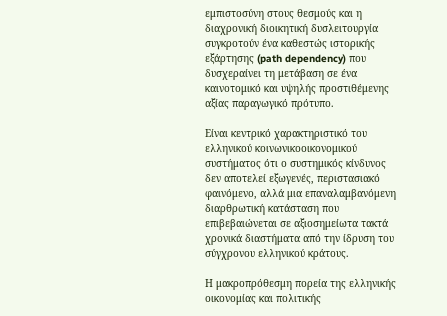εμπιστοσύνη στους θεσμούς και η διαχρονική διοικητική δυσλειτουργία συγκροτούν ένα καθεστώς ιστορικής εξάρτησης (path dependency) που δυσχεραίνει τη μετάβαση σε ένα καινοτομικό και υψηλής προστιθέμενης αξίας παραγωγικό πρότυπο.

Είναι κεντρικό χαρακτηριστικό του ελληνικού κοινωνικοοικονομικού συστήματος ότι ο συστημικός κίνδυνος δεν αποτελεί εξωγενές, περιστασιακό φαινόμενο, αλλά μια επαναλαμβανόμενη διαρθρωτική κατάσταση που επιβεβαιώνεται σε αξιοσημείωτα τακτά χρονικά διαστήματα από την ίδρυση του σύγχρονου ελληνικού κράτους.

Η μακροπρόθεσμη πορεία της ελληνικής οικονομίας και πολιτικής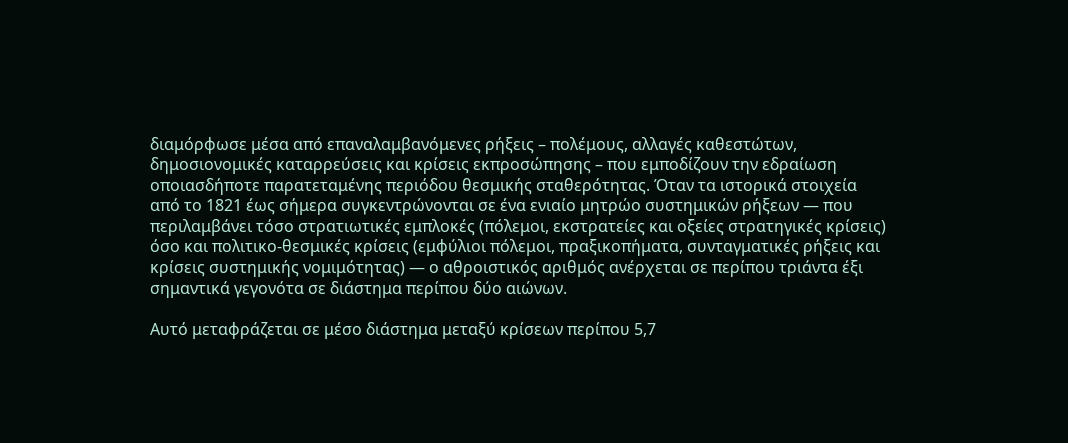διαμόρφωσε μέσα από επαναλαμβανόμενες ρήξεις – πολέμους, αλλαγές καθεστώτων, δημοσιονομικές καταρρεύσεις και κρίσεις εκπροσώπησης – που εμποδίζουν την εδραίωση οποιασδήποτε παρατεταμένης περιόδου θεσμικής σταθερότητας. Όταν τα ιστορικά στοιχεία από το 1821 έως σήμερα συγκεντρώνονται σε ένα ενιαίο μητρώο συστημικών ρήξεων — που περιλαμβάνει τόσο στρατιωτικές εμπλοκές (πόλεμοι, εκστρατείες και οξείες στρατηγικές κρίσεις) όσο και πολιτικο-θεσμικές κρίσεις (εμφύλιοι πόλεμοι, πραξικοπήματα, συνταγματικές ρήξεις και κρίσεις συστημικής νομιμότητας) — ο αθροιστικός αριθμός ανέρχεται σε περίπου τριάντα έξι σημαντικά γεγονότα σε διάστημα περίπου δύο αιώνων.

Αυτό μεταφράζεται σε μέσο διάστημα μεταξύ κρίσεων περίπου 5,7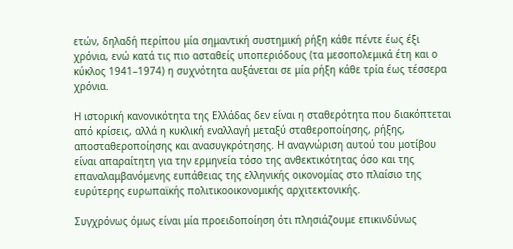ετών, δηλαδή περίπου μία σημαντική συστημική ρήξη κάθε πέντε έως έξι χρόνια, ενώ κατά τις πιο ασταθείς υποπεριόδους (τα μεσοπολεμικά έτη και ο κύκλος 1941–1974) η συχνότητα αυξάνεται σε μία ρήξη κάθε τρία έως τέσσερα χρόνια.

Η ιστορική κανονικότητα της Ελλάδας δεν είναι η σταθερότητα που διακόπτεται από κρίσεις, αλλά η κυκλική εναλλαγή μεταξύ σταθεροποίησης, ρήξης, αποσταθεροποίησης και ανασυγκρότησης. Η αναγνώριση αυτού του μοτίβου είναι απαραίτητη για την ερμηνεία τόσο της ανθεκτικότητας όσο και της επαναλαμβανόμενης ευπάθειας της ελληνικής οικονομίας στο πλαίσιο της ευρύτερης ευρωπαϊκής πολιτικοοικονομικής αρχιτεκτονικής.

Συγχρόνως όμως είναι μία προειδοποίηση ότι πλησιάζουμε επικινδύνως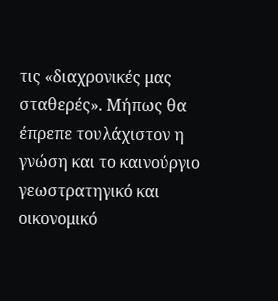τις «διαχρονικές μας σταθερές». Μήπως θα έπρεπε τουλάχιστον η γνώση και το καινούργιο γεωστρατηγικό και οικονομικό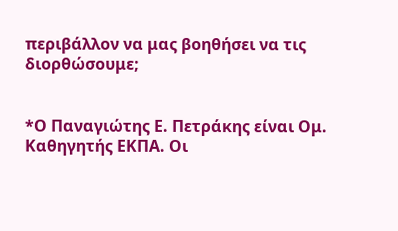περιβάλλον να μας βοηθήσει να τις διορθώσουμε;


*Ο Παναγιώτης Ε. Πετράκης είναι Ομ. Καθηγητής ΕΚΠΑ. Οι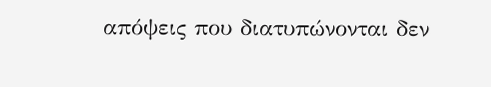απόψεις που διατυπώνονται δεν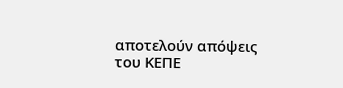αποτελούν απόψεις του ΚΕΠΕ